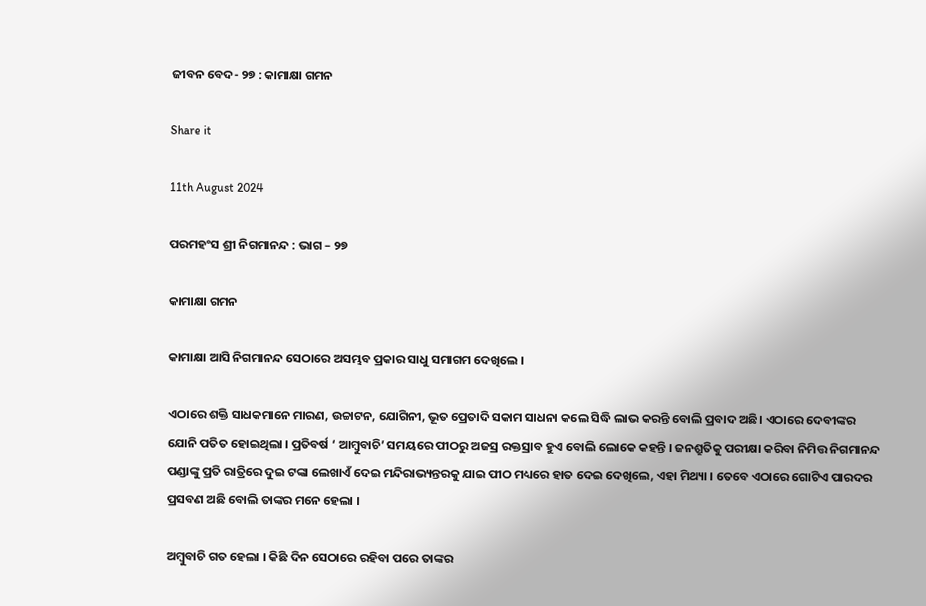ଜୀବନ ବେଦ- ୨୭ : କାମାକ୍ଷା ଗମନ

Share it

11th August 2024

ପରମହଂସ ଶ୍ରୀ ନିଗମାନନ୍ଦ : ଭାଗ – ୨୭

କାମାକ୍ଷା ଗମନ

କାମାକ୍ଷା ଆସି ନିଗମାନନ୍ଦ ସେଠାରେ ଅସମ୍ଭବ ପ୍ରକାର ସାଧୁ ସମାଗମ ଦେଖିଲେ ।

ଏଠାରେ ଶକ୍ତି ସାଧକମାନେ ମାରଣ, ଉଚ୍ଚାଟନ, ଯୋଗିନୀ, ଭୂତ ପ୍ରେତାଦି ସକାମ ସାଧନା କଲେ ସିଦ୍ଧି ଲାଭ କରନ୍ତି ବୋଲି ପ୍ରବାଦ ଅଛି। ଏଠାରେ ଦେବୀଙ୍କର ଯୋନି ପତିତ ହୋଇଥିଲା । ପ୍ରତିବର୍ଷ ‘ ଆମ୍ବୁବାଚି’ ସମୟରେ ପୀଠରୁ ଅଜସ୍ର ରକ୍ତସ୍ରାବ ହୁଏ ବୋଲି ଲୋକେ କହନ୍ତି । ଜନଶ୍ରୁତିକୁ ପରୀକ୍ଷା କରିବା ନିମିତ୍ତ ନିଗମାନନ୍ଦ ପଣ୍ଡାଙ୍କୁ ପ୍ରତି ରାତ୍ରିରେ ଦୁଇ ଟଙ୍କା ଲେଖାଏଁ ଦେଇ ମନ୍ଦିରାଭ୍ୟନ୍ତରକୁ ଯାଇ ପୀଠ ମଧ୍ୟରେ ହାତ ଦେଇ ଦେଖିଲେ, ଏହା ମିଥ୍ୟା । ତେବେ ଏଠାରେ ଗୋଟିଏ ପାରଦର ପ୍ରସବଣ ଅଛି ବୋଲି ତାଙ୍କର ମନେ ହେଲା ।

ଅମ୍ବୁବାଚି ଗତ ହେଲା । କିଛି ଦିନ ସେଠାରେ ରହିବା ପରେ ତାଙ୍କର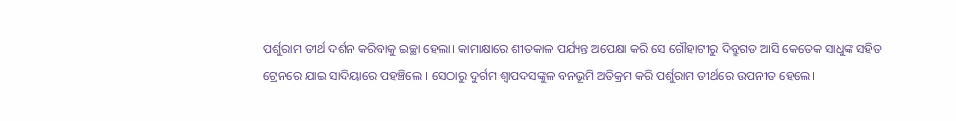ପର୍ଶୁରାମ ତୀର୍ଥ ଦର୍ଶନ କରିବାକୁ ଇଚ୍ଛା ହେଲା। କାମାକ୍ଷାରେ ଶୀତକାଳ ପର୍ଯ୍ୟନ୍ତ ଅପେକ୍ଷା କରି ସେ ଗୌହାଟୀରୁ ଦିବ୍ରୁଗଡ ଆସି କେତେକ ସାଧୁଙ୍କ ସହିତ ଟ୍ରେନରେ ଯାଇ ସାଦିୟାରେ ପହଞ୍ଚିଲେ । ସେଠାରୁ ଦୁର୍ଗମ ଶ୍ୱାପଦସଙ୍କୁଳ ବନଭୂମି ଅତିକ୍ରମ କରି ପର୍ଶୁରାମ ତୀର୍ଥରେ ଉପନୀତ ହେଲେ।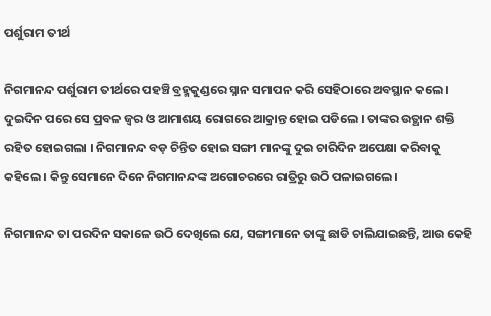ପର୍ଶୁରାମ ତୀର୍ଥ

ନିଗମାନନ୍ଦ ପର୍ଶୁରାମ ତୀର୍ଥରେ ପହଞ୍ଚି ବ୍ରହ୍ମକୁଣ୍ଡରେ ସ୍ନାନ ସମାପନ କରି ସେହିଠାରେ ଅବସ୍ଥାନ କଲେ । ଦୁଇଦିନ ପରେ ସେ ପ୍ରବଳ ଜ୍ୱର ଓ ଆମାଶୟ ରୋଗରେ ଆକ୍ରାନ୍ତ ହୋଇ ପଡିଲେ । ତାଙ୍କର ଉତ୍ଥାନ ଶକ୍ତି ରହିତ ହୋଇଗଲା । ନିଗମାନନ୍ଦ ବଡ଼ ଚିନ୍ତିତ ହୋଇ ସଙ୍ଗୀ ମାନଙ୍କୁ ଦୁଇ ଚାରିଦିନ ଅପେକ୍ଷା କରିବାକୁ କହିଲେ । କିନ୍ତୁ ସେମାନେ ଦିନେ ନିଗମାନନ୍ଦଙ୍କ ଅଗୋଚରରେ ରାତ୍ରିରୁ ଉଠି ପଳାଇଗଲେ।

ନିଗମାନନ୍ଦ ତା ପରଦିନ ସକାଳେ ଉଠି ଦେଖିଲେ ଯେ, ସଙ୍ଗୀମାନେ ତାଙ୍କୁ ଛାଡି ଚାଲିଯାଇଛନ୍ତି, ଆଉ କେହି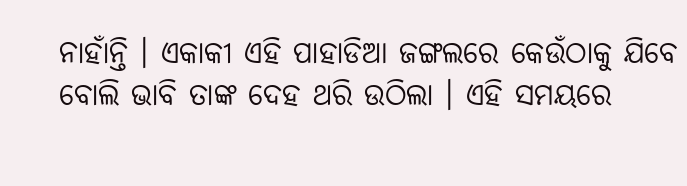ନାହାଁନ୍ତି । ଏକାକୀ ଏହି ପାହାଡିଆ ଜଙ୍ଗଲରେ କେଉଁଠାକୁ ଯିବେ ବୋଲି ଭାବି ତାଙ୍କ ଦେହ ଥରି ଉଠିଲା । ଏହି ସମୟରେ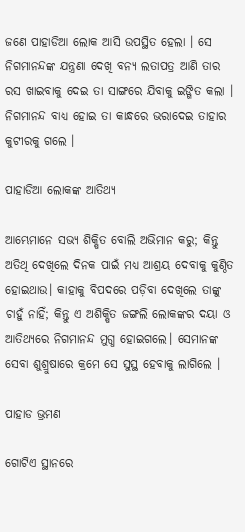ଜଣେ ପାହାଡିଆ ଲୋକ ଆସି ଉପସ୍ଥିତ ହେଲା । ସେ ନିଗମାନନ୍ଦଙ୍କ ଯନ୍ତ୍ରଣା ଦେଖି ବନ୍ୟ ଲତାପତ୍ର ଆଣି ତାର ରସ ଖାଇବାକୁ ଦେଇ ତା ସାଙ୍ଗରେ ଯିବାକୁ ଇଙ୍ଗିତ କଲା । ନିଗମାନନ୍ଦ ବାଧ୍ୟ ହୋଇ ତା କାନ୍ଧରେ ଭରାଦେଇ ତାହାର କୁଟୀରକୁ ଗଲେ ।

ପାହାଡିଆ ଲୋକଙ୍କ ଆତିଥ୍ୟ

ଆମ୍ଭେମାନେ ସଭ୍ୟ ଶିକ୍ଷିତ ବୋଲି ଅଭିମାନ କରୁ; କିନ୍ତୁ ଅତିଥି ଦେଖିଲେ ଦିନକ ପାଇଁ ମଧ୍ୟ ଆଶ୍ରୟ ଦେବାକୁ କୁଣ୍ଠିତ ହୋଇଥାଉ। କାହାକୁ ବିପଦରେ ପଡ଼ିବା ଦେଖିଲେ ତାଙ୍କୁ ଚାହୁଁ ନାହିଁ; କିନ୍ତୁ ଏ ଅଶିକ୍ଷିତ ଜଙ୍ଗଲି ଲୋକଙ୍କର ଦୟା ଓ ଆତିଥ୍ୟରେ ନିଗମାନନ୍ଦ ମୁଗ୍ଧ ହୋଇଗଲେ। ସେମାନଙ୍କ ସେବା ଶୁଶ୍ରୁଷାରେ କ୍ରମେ ସେ ସୁସ୍ଥ ହେବାକୁ ଲାଗିଲେ ।

ପାହାଡ ଭ୍ରମଣ

ଗୋଟିଏ ସ୍ଥାନରେ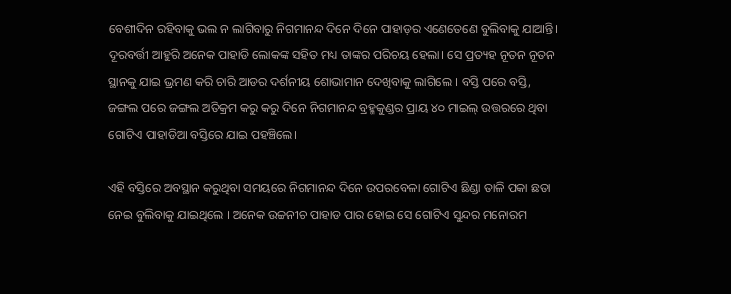ବେଶୀଦିନ ରହିବାକୁ ଭଲ ନ ଲାଗିବାରୁ ନିଗମାନନ୍ଦ ଦିନେ ଦିନେ ପାହାଡ଼ର ଏଣେତେଣେ ବୁଲିବାକୁ ଯାଆନ୍ତି। ଦୂରବର୍ତ୍ତୀ ଆହୁରି ଅନେକ ପାହାଡି ଲୋକଙ୍କ ସହିତ ମଧ୍ୟ ତାଙ୍କର ପରିଚୟ ହେଲା। ସେ ପ୍ରତ୍ୟହ ନୂତନ ନୂତନ ସ୍ଥାନକୁ ଯାଇ ଭ୍ରମଣ କରି ଚାରି ଆଡର ଦର୍ଶନୀୟ ଶୋଭାମାନ ଦେଖିବାକୁ ଲାଗିଲେ । ବସ୍ତି ପରେ ବସ୍ତି, ଜଙ୍ଗଲ ପରେ ଜଙ୍ଗଲ ଅତିକ୍ରମ କରୁ କରୁ ଦିନେ ନିଗମାନନ୍ଦ ବ୍ରହ୍ମକୁଣ୍ଡର ପ୍ରାୟ ୪୦ ମାଇଲ୍ ଉତ୍ତରରେ ଥିବା ଗୋଟିଏ ପାହାଡିଆ ବସ୍ତିରେ ଯାଇ ପହଞ୍ଚିଲେ।

ଏହି ବସ୍ତିରେ ଅବସ୍ଥାନ କରୁଥିବା ସମୟରେ ନିଗମାନନ୍ଦ ଦିନେ ଉପରବେଳା ଗୋଟିଏ ଛିଣ୍ଡା ତାଳି ପକା ଛତା ନେଇ ବୁଲିବାକୁ ଯାଇଥିଲେ । ଅନେକ ଉଚ୍ଚନୀଚ ପାହାଡ ପାର ହୋଇ ସେ ଗୋଟିଏ ସୁନ୍ଦର ମନୋରମ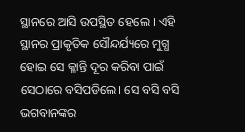ସ୍ଥାନରେ ଆସି ଉପସ୍ଥିତ ହେଲେ । ଏହି ସ୍ଥାନର ପ୍ରାକୃତିକ ସୌନ୍ଦର୍ଯ୍ୟରେ ମୁଗ୍ଧ ହୋଇ ସେ କ୍ଳାନ୍ତି ଦୂର କରିବା ପାଇଁ ସେଠାରେ ବସିପଡିଲେ। ସେ ବସି ବସି ଭଗବାନଙ୍କର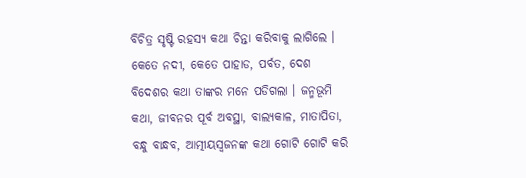ବିଚିତ୍ର ସୃଷ୍ଟି ରହସ୍ୟ କଥା ଚିନ୍ତା କରିବାକୁ ଲାଗିଲେ । କେତେ ନଦୀ, କେତେ ପାହାଡ, ପର୍ବତ, ଦେଶ ବିଦେଶର କଥା ତାଙ୍କର ମନେ ପଡିଗଲା । ଜନ୍ମଭୂମି କଥା, ଜୀବନର ପୂର୍ବ ଅବସ୍ଥା, ବାଲ୍ୟକାଳ, ମାତାପିତା, ବନ୍ଧୁ ବାନ୍ଧବ, ଆତ୍ମୀୟସ୍ଵଜନଙ୍କ କଥା ଗୋଟି ଗୋଟି କରି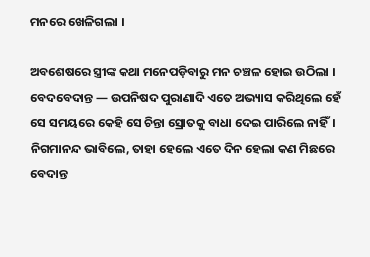ମନରେ ଖେଳିଗଲା ।

ଅବଶେଷରେ ସ୍ତ୍ରୀଙ୍କ କଥା ମନେପଡ଼ିବାରୁ ମନ ଚଞ୍ଚଳ ହୋଇ ଉଠିଲା । ବେଦବେଦାନ୍ତ — ଉପନିଷଦ ପୁରାଣାଦି ଏତେ ଅଭ୍ୟାସ କରିଥିଲେ ହେଁ ସେ ସମୟରେ କେହି ସେ ଚିନ୍ତା ସ୍ରୋତକୁ ବାଧା ଦେଇ ପାରିଲେ ନାହିଁ। ନିଗମାନନ୍ଦ ଭାବିଲେ, ତାହା ହେଲେ ଏତେ ଦିନ ହେଲା କଣ ମିଛରେ ବେଦାନ୍ତ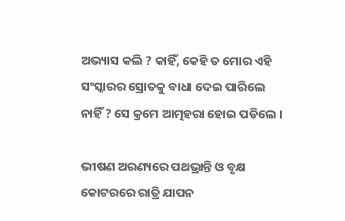ଅଭ୍ୟାସ କଲି ? କାହିଁ, କେହି ତ ମୋର ଏହି ସଂସ୍କାରର ସ୍ରୋତକୁ ବାଧା ଦେଇ ପାରିଲେ ନାହିଁ ? ସେ କ୍ରମେ ଆତ୍ମହରା ହୋଇ ପଡିଲେ ।

ଭୀଷଣ ଅରଣ୍ୟରେ ପଥଭ୍ରାନ୍ତି ଓ ବୃକ୍ଷ କୋଟରରେ ରାତ୍ରି ଯାପନ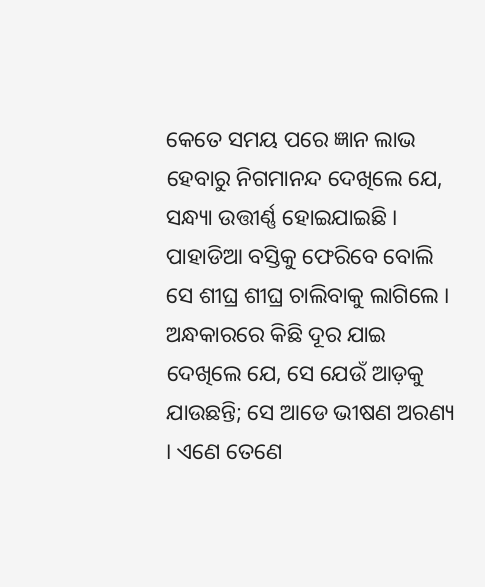କେତେ ସମୟ ପରେ ଜ୍ଞାନ ଲାଭ ହେବାରୁ ନିଗମାନନ୍ଦ ଦେଖିଲେ ଯେ, ସନ୍ଧ୍ୟା ଉତ୍ତୀର୍ଣ୍ଣ ହୋଇଯାଇଛି । ପାହାଡିଆ ବସ୍ତିକୁ ଫେରିବେ ବୋଲି ସେ ଶୀଘ୍ର ଶୀଘ୍ର ଚାଲିବାକୁ ଲାଗିଲେ । ଅନ୍ଧକାରରେ କିଛି ଦୂର ଯାଇ ଦେଖିଲେ ଯେ, ସେ ଯେଉଁ ଆଡ଼କୁ ଯାଉଛନ୍ତି; ସେ ଆଡେ ଭୀଷଣ ଅରଣ୍ୟ । ଏଣେ ତେଣେ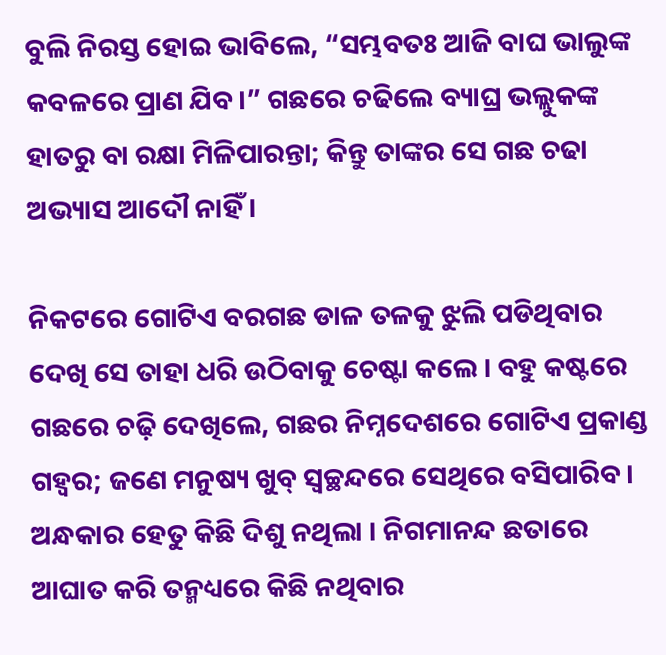ବୁଲି ନିରସ୍ତ ହୋଇ ଭାବିଲେ, “ସମ୍ଭବତଃ ଆଜି ବାଘ ଭାଲୁଙ୍କ କବଳରେ ପ୍ରାଣ ଯିବ।” ଗଛରେ ଚଢିଲେ ବ୍ୟାଘ୍ର ଭଲ୍ଲୁକଙ୍କ ହାତରୁ ବା ରକ୍ଷା ମିଳିପାରନ୍ତା; କିନ୍ତୁ ତାଙ୍କର ସେ ଗଛ ଚଢା ଅଭ୍ୟାସ ଆଦୌ ନାହିଁ ।

ନିକଟରେ ଗୋଟିଏ ବରଗଛ ଡାଳ ତଳକୁ ଝୁଲି ପଡିଥିବାର ଦେଖି ସେ ତାହା ଧରି ଉଠିବାକୁ ଚେଷ୍ଟା କଲେ । ବହୁ କଷ୍ଟରେ ଗଛରେ ଚଢ଼ି ଦେଖିଲେ, ଗଛର ନିମ୍ନଦେଶରେ ଗୋଟିଏ ପ୍ରକାଣ୍ଡ ଗହ୍ଵର; ଜଣେ ମନୁଷ୍ୟ ଖୁବ୍ ସ୍ୱଚ୍ଛନ୍ଦରେ ସେଥିରେ ବସିପାରିବ। ଅନ୍ଧକାର ହେତୁ କିଛି ଦିଶୁ ନଥିଲା । ନିଗମାନନ୍ଦ ଛତାରେ ଆଘାତ କରି ତନ୍ମଧ୍ୟରେ କିଛି ନଥିବାର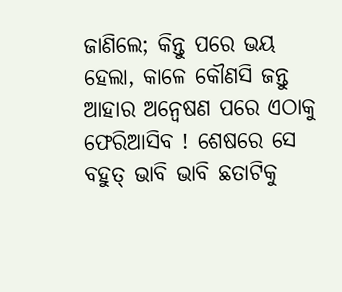ଜାଣିଲେ; କିନ୍ତୁ ପରେ ଭୟ ହେଲା, କାଳେ କୌଣସି ଜନ୍ତୁ ଆହାର ଅନ୍ୱେଷଣ ପରେ ଏଠାକୁ ଫେରିଆସିବ ! ଶେଷରେ ସେ ବହୁତ୍ ଭାବି ଭାବି ଛତାଟିକୁ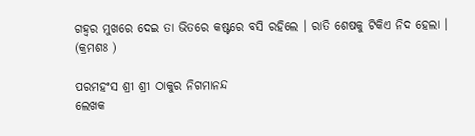ଗହ୍ଵର ମୁଖରେ ଦେଇ ତା ଭିତରେ କଷ୍ଟରେ ବସି ରହିଲେ । ରାତି ଶେଷକୁ ଟିକିଏ ନିଦ ହେଲା ।
(କ୍ରମଶଃ )

ପରମହଂସ ଶ୍ରୀ ଶ୍ରୀ ଠାକୁର ନିଗମାନନ୍ଦ
ଲେଖକ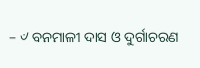– ୰ ବନମାଳୀ ଦାସ ଓ ଦୁର୍ଗାଚରଣ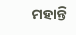ମହାନ୍ତି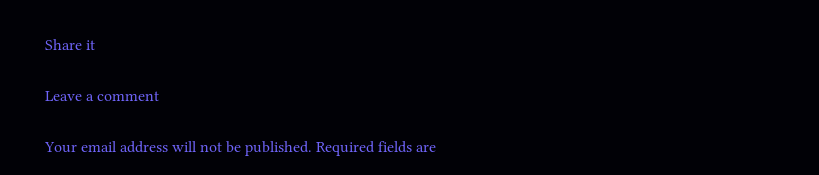Share it

Leave a comment

Your email address will not be published. Required fields are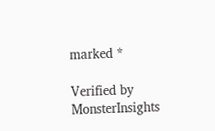marked *

Verified by MonsterInsights